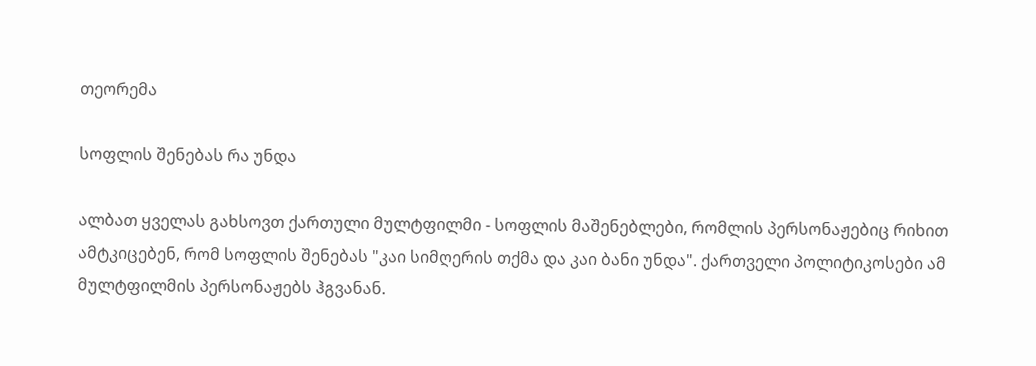თეორემა

სოფლის შენებას რა უნდა

ალბათ ყველას გახსოვთ ქართული მულტფილმი - სოფლის მაშენებლები, რომლის პერსონაჟებიც რიხით ამტკიცებენ, რომ სოფლის შენებას "კაი სიმღერის თქმა და კაი ბანი უნდა". ქართველი პოლიტიკოსები ამ მულტფილმის პერსონაჟებს ჰგვანან.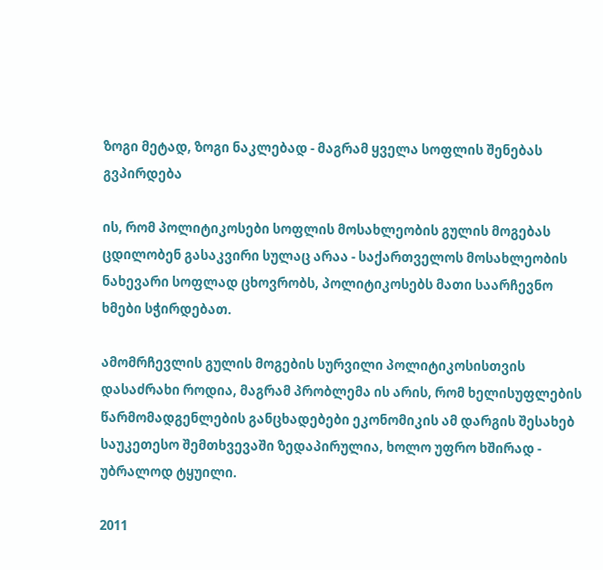ზოგი მეტად, ზოგი ნაკლებად - მაგრამ ყველა სოფლის შენებას გვპირდება

ის, რომ პოლიტიკოსები სოფლის მოსახლეობის გულის მოგებას ცდილობენ გასაკვირი სულაც არაა - საქართველოს მოსახლეობის ნახევარი სოფლად ცხოვრობს, პოლიტიკოსებს მათი საარჩევნო ხმები სჭირდებათ.

ამომრჩევლის გულის მოგების სურვილი პოლიტიკოსისთვის დასაძრახი როდია, მაგრამ პრობლემა ის არის, რომ ხელისუფლების წარმომადგენლების განცხადებები ეკონომიკის ამ დარგის შესახებ საუკეთესო შემთხვევაში ზედაპირულია, ხოლო უფრო ხშირად - უბრალოდ ტყუილი.

2011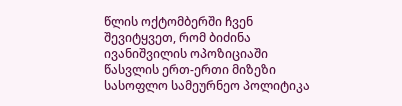წლის ოქტომბერში ჩვენ შევიტყვეთ, რომ ბიძინა ივანიშვილის ოპოზიციაში წასვლის ერთ-ერთი მიზეზი სასოფლო სამეურნეო პოლიტიკა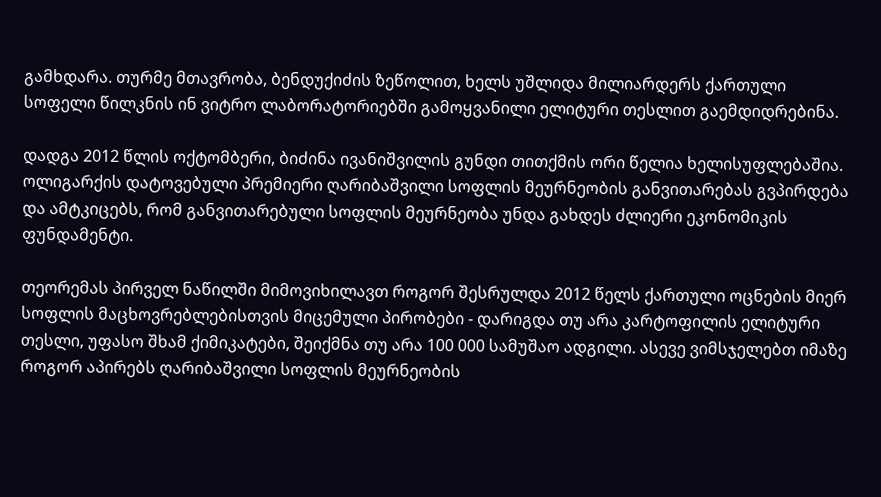გამხდარა. თურმე მთავრობა, ბენდუქიძის ზეწოლით, ხელს უშლიდა მილიარდერს ქართული სოფელი წილკნის ინ ვიტრო ლაბორატორიებში გამოყვანილი ელიტური თესლით გაემდიდრებინა.

დადგა 2012 წლის ოქტომბერი, ბიძინა ივანიშვილის გუნდი თითქმის ორი წელია ხელისუფლებაშია. ოლიგარქის დატოვებული პრემიერი ღარიბაშვილი სოფლის მეურნეობის განვითარებას გვპირდება და ამტკიცებს, რომ განვითარებული სოფლის მეურნეობა უნდა გახდეს ძლიერი ეკონომიკის ფუნდამენტი.

თეორემას პირველ ნაწილში მიმოვიხილავთ როგორ შესრულდა 2012 წელს ქართული ოცნების მიერ სოფლის მაცხოვრებლებისთვის მიცემული პირობები - დარიგდა თუ არა კარტოფილის ელიტური თესლი, უფასო შხამ ქიმიკატები, შეიქმნა თუ არა 100 000 სამუშაო ადგილი. ასევე ვიმსჯელებთ იმაზე როგორ აპირებს ღარიბაშვილი სოფლის მეურნეობის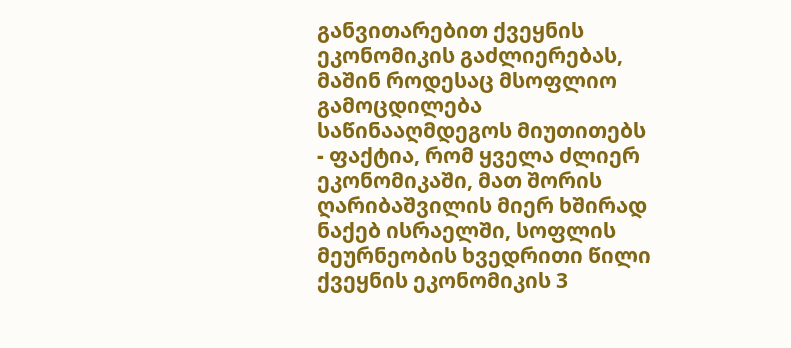განვითარებით ქვეყნის ეკონომიკის გაძლიერებას, მაშინ როდესაც მსოფლიო გამოცდილება საწინააღმდეგოს მიუთითებს - ფაქტია, რომ ყველა ძლიერ ეკონომიკაში, მათ შორის ღარიბაშვილის მიერ ხშირად ნაქებ ისრაელში, სოფლის მეურნეობის ხვედრითი წილი ქვეყნის ეკონომიკის 3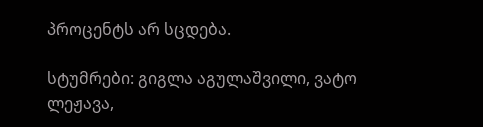პროცენტს არ სცდება.

სტუმრები: გიგლა აგულაშვილი, ვატო ლეჟავა,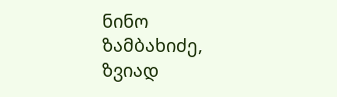ნინო ზამბახიძე, ზვიად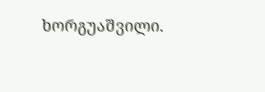ხორგუაშვილი.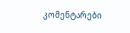კომენტარები